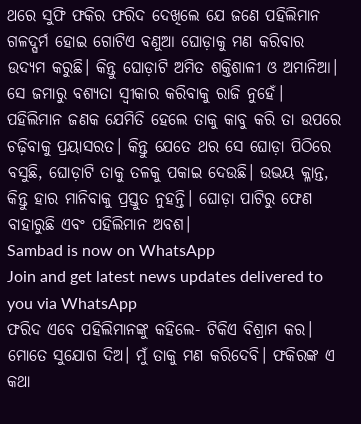ଥରେ ସୁଫି ଫକିର ଫରିଦ ଦେଖିଲେ ଯେ ଜଣେ ପହିଲିମାନ ଗଳଦ୍ଘର୍ମ ହୋଇ ଗୋଟିଏ ବଣୁଆ ଘୋଡ଼ାକୁ ମଣ କରିବାର ଉଦ୍ୟମ କରୁଛି। କିନ୍ତୁ ଘୋଡ଼ାଟି ଅମିତ ଶକ୍ତିଶାଳୀ ଓ ଅମାନିଆ। ସେ ଜମାରୁ ବଶ୍ୟତା ସ୍ବୀକାର କରିବାକୁ ରାଜି ନୁହେଁ। ପହିଲିମାନ ଜଣକ ଯେମିତି ହେଲେ ତାକୁ କାବୁ କରି ତା ଉପରେ ଚଢ଼ିବାକୁ ପ୍ରୟାସରତ। କିନ୍ତୁ ଯେତେ ଥର ସେ ଘୋଡ଼ା ପିଠିରେ ବସୁଛି, ଘୋଡ଼ାଟି ତାକୁ ତଳକୁ ପକାଇ ଦେଉଛି। ଉଭୟ କ୍ଳାନ୍ତ, କିନ୍ତୁ ହାର ମାନିବାକୁ ପ୍ରସ୍ତୁତ ନୁହନ୍ତି। ଘୋଡ଼ା ପାଟିରୁ ଫେଣ ବାହାରୁଛି ଏବଂ ପହିଲିମାନ ଅବଶ।
Sambad is now on WhatsApp
Join and get latest news updates delivered to you via WhatsApp
ଫରିଦ ଏବେ ପହିଲିମାନଙ୍କୁ କହିଲେ- ଟିକିଏ ବିଶ୍ରାମ କର। ମୋତେ ସୁଯୋଗ ଦିଅ। ମୁଁ ତାକୁ ମଣ କରିଦେବି। ଫକିରଙ୍କ ଏ କଥା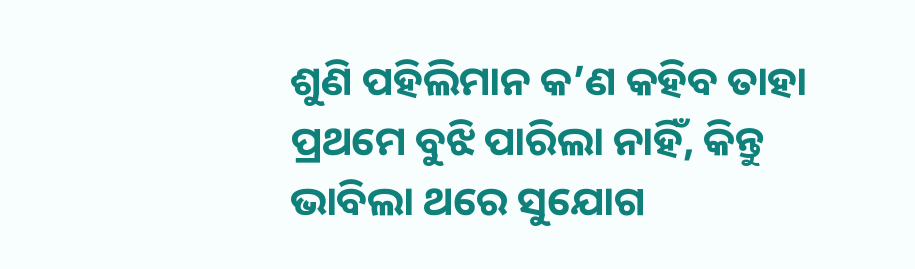ଶୁଣି ପହିଲିମାନ କ’ଣ କହିବ ତାହା ପ୍ରଥମେ ବୁଝି ପାରିଲା ନାହିଁ, କିନ୍ତୁ ଭାବିଲା ଥରେ ସୁଯୋଗ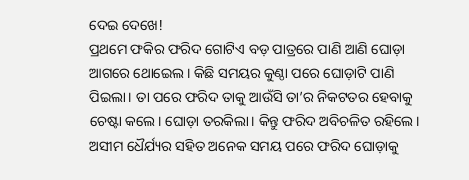ଦେଇ ଦେଖେ!
ପ୍ରଥମେ ଫକିର ଫରିଦ ଗୋଟିଏ ବଡ଼ ପାତ୍ରରେ ପାଣି ଆଣି ଘୋଡ଼ା ଆଗରେ ଥୋଇେଲ। କିଛି ସମୟର କୁଣ୍ଠା ପରେ ଘୋଡ଼ାଟି ପାଣି ପିଇଲା। ତା ପରେ ଫରିଦ ତାକୁ ଆଉଁସି ତା’ର ନିକଟତର ହେବାକୁ ଚେଷ୍ଟା କଲେ। ଘୋଡ଼ା ତରକିଲା। କିନ୍ତୁ ଫରିଦ ଅବିଚଳିତ ରହିଲେ। ଅସୀମ ଧୈର୍ଯ୍ୟର ସହିତ ଅନେକ ସମୟ ପରେ ଫରିଦ ଘୋଡ଼ାକୁ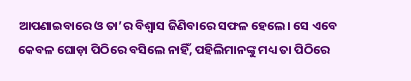ଆପଣାଇବାରେ ଓ ତା’ର ବିଶ୍ବାସ ଜିଣିବାରେ ସଫଳ ହେଲେ। ସେ ଏବେ କେବଳ ଘୋଡ଼ା ପିଠିରେ ବସିଲେ ନାହିଁ, ପହିଲିମାନଙ୍କୁ ମଧ୍ୟ ତା ପିଠିରେ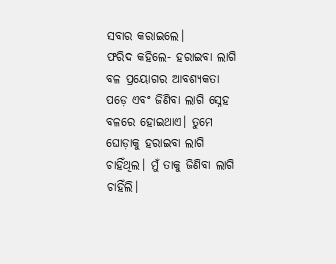ସବାର କରାଇଲେ।
ଫରିଦ କହିଲେ- ହରାଇବା ଲାଗି ବଳ ପ୍ରୟୋଗର ଆବଶ୍ୟକତା ପଡ଼େ ଏବଂ ଜିଣିବା ଲାଗି ସ୍ନେହ ବଳରେ ହୋଇଥାଏ। ତୁମେ ଘୋଡ଼ାକୁ ହରାଇବା ଲାଗି ଚାହିଁଥିଲ। ମୁଁ ତାକୁ ଜିଣିବା ଲାଗି ଚାହିଁଲି।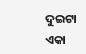ଦୁଇଟା ଏକା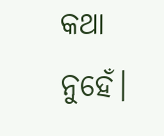କଥା ନୁହେଁ।